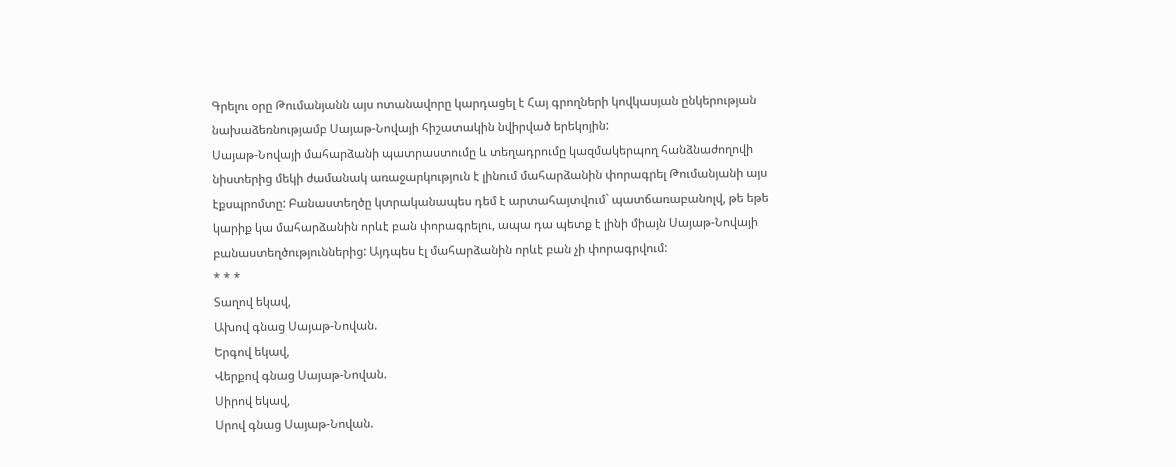Գրելու օրը Թումանյանն այս ոտանավորը կարդացել է Հայ գրողների կովկասյան ընկերության նախաձեռնությամբ Սայաթ-Նովայի հիշատակին նվիրված երեկոյին:
Սայաթ-Նովայի մահարձանի պատրաստումը և տեղադրումը կազմակերպող հանձնաժողովի նիստերից մեկի ժամանակ առաջարկություն է լինում մահարձանին փորագրել Թումանյանի այս էքսպրոմտը: Բանաստեղծը կտրականապես դեմ է արտահայտվում` պատճառաբանոլվ, թե եթե կարիք կա մահարձանին որևէ բան փորագրելու, ապա դա պետք է լինի միայն Սայաթ-Նովայի բանաստեղծություններից: Այդպես էլ մահարձանին որևէ բան չի փորագրվում:
* * *
Տաղով եկավ,
Ախով գնաց Սայաթ-Նովան.
Երգով եկավ,
Վերքով գնաց Սայաթ-Նովան.
Սիրով եկավ,
Սրով գնաց Սայաթ-Նովան.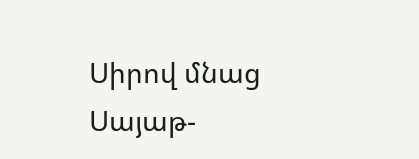Սիրով մնաց Սայաթ-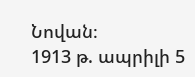Նովան։
1913 թ. ապրիլի 5